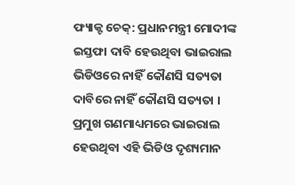ଫ୍ୟାକ୍ଟ ଚେକ୍: ପ୍ରଧାନମନ୍ତ୍ରୀ ମୋଦୀଙ୍କ ଇସ୍ତଫା ଦାବି ହେଉଥିବା ଭାଇରାଲ ଭିଡିଓରେ ନାହିଁ କୌଣସି ସତ୍ୟତା
ଦାବିରେ ନାହିଁ କୌଣସି ସତ୍ୟତା । ପ୍ରମୁଖ ଗଣମାଧ୍ୟମରେ ଭାଇରାଲ ହେଉଥିବା ଏହି ଭିଡିଓ ଦୃଶ୍ୟମାନ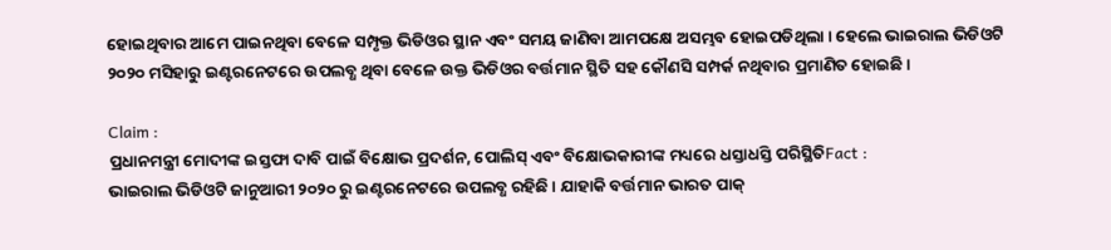ହୋଇଥିବାର ଆମେ ପାଇନଥିବା ବେଳେ ସମ୍ପୃକ୍ତ ଭିଡିଓର ସ୍ଥାନ ଏବଂ ସମୟ ଜାଣିବା ଆମପକ୍ଷେ ଅସମ୍ଭବ ହୋଇପଡିଥିଲା । ହେଲେ ଭାଇରାଲ ଭିଡିଓଟି ୨୦୨୦ ମସିହାରୁ ଇଣ୍ଟରନେଟରେ ଉପଲବ୍ଧ ଥିବା ବେଳେ ଉକ୍ତ ଭିଡିଓର ବର୍ତ୍ତମାନ ସ୍ଥିତି ସହ କୌଣସି ସମ୍ପର୍କ ନଥିବାର ପ୍ରମାଣିତ ହୋଇଛି ।

Claim :
ପ୍ରଧାନମନ୍ତ୍ରୀ ମୋଦୀଙ୍କ ଇସ୍ତଫା ଦାବି ପାଇଁ ବିକ୍ଷୋଭ ପ୍ରଦର୍ଶନ, ପୋଲିସ୍ ଏବଂ ବିକ୍ଷୋଭକାରୀଙ୍କ ମଧ୍ୟରେ ଧସ୍ତାଧସ୍ତି ପରିସ୍ଥିତିFact :
ଭାଇରାଲ ଭିଡିଓଟି ଜାନୁଆରୀ ୨୦୨୦ ରୁ ଇଣ୍ଟରନେଟରେ ଉପଲବ୍ଧ ରହିଛି । ଯାହାକି ବର୍ତ୍ତମାନ ଭାରତ ପାକ୍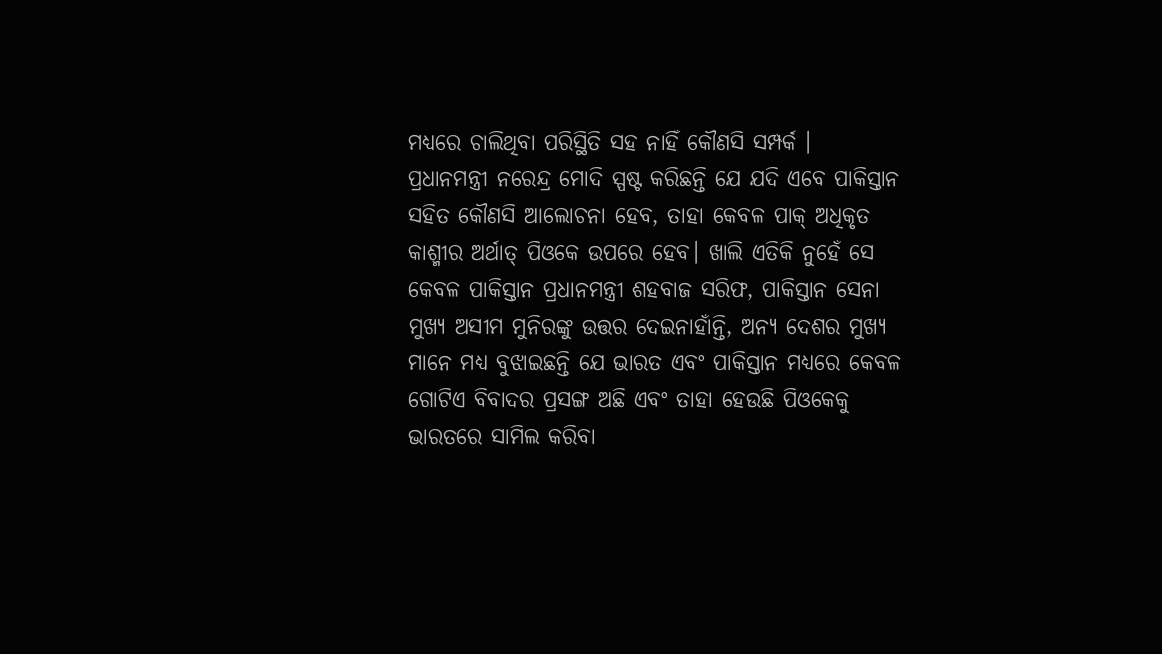ମଧ୍ୟରେ ଚାଲିଥିବା ପରିସ୍ଥିତି ସହ ନାହିଁ କୌଣସି ସମ୍ପର୍କ ।
ପ୍ରଧାନମନ୍ତ୍ରୀ ନରେନ୍ଦ୍ର ମୋଦି ସ୍ପଷ୍ଟ କରିଛନ୍ତି ଯେ ଯଦି ଏବେ ପାକିସ୍ତାନ ସହିତ କୌଣସି ଆଲୋଚନା ହେବ, ତାହା କେବଳ ପାକ୍ ଅଧିକୃତ କାଶ୍ମୀର ଅର୍ଥାତ୍ ପିଓକେ ଉପରେ ହେବ। ଖାଲି ଏତିକି ନୁହେଁ ସେ କେବଳ ପାକିସ୍ତାନ ପ୍ରଧାନମନ୍ତ୍ରୀ ଶହବାଜ ସରିଫ, ପାକିସ୍ତାନ ସେନା ମୁଖ୍ୟ ଅସୀମ ମୁନିରଙ୍କୁ ଉତ୍ତର ଦେଇନାହାଁନ୍ତି, ଅନ୍ୟ ଦେଶର ମୁଖ୍ୟ ମାନେ ମଧ୍ୟ ବୁଝାଇଛନ୍ତି ଯେ ଭାରତ ଏବଂ ପାକିସ୍ତାନ ମଧ୍ୟରେ କେବଳ ଗୋଟିଏ ବିବାଦର ପ୍ରସଙ୍ଗ ଅଛି ଏବଂ ତାହା ହେଉଛି ପିଓକେକୁ ଭାରତରେ ସାମିଲ କରିବା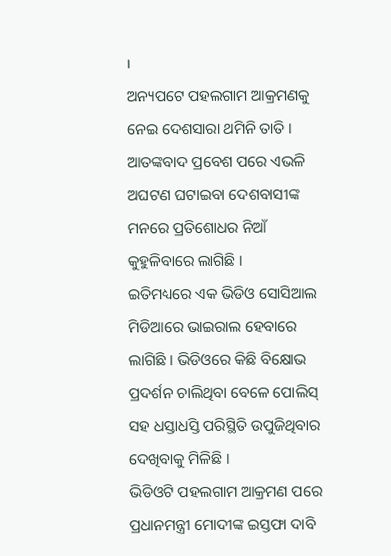।
ଅନ୍ୟପଟେ ପହଲଗାମ ଆକ୍ରମଣକୁ ନେଇ ଦେଶସାରା ଥମିନି ତାତି । ଆତଙ୍କବାଦ ପ୍ରବେଶ ପରେ ଏଭଳି ଅଘଟଣ ଘଟାଇବା ଦେଶବାସୀଙ୍କ ମନରେ ପ୍ରତିଶୋଧର ନିଆଁ କୁହୁଳିବାରେ ଲାଗିଛି ।
ଇତିମଧ୍ୟରେ ଏକ ଭିଡିଓ ସୋସିଆଲ ମିଡିଆରେ ଭାଇରାଲ ହେବାରେ ଲାଗିଛି । ଭିଡିଓରେ କିଛି ବିକ୍ଷୋଭ ପ୍ରଦର୍ଶନ ଚାଲିଥିବା ବେଳେ ପୋଲିସ୍ ସହ ଧସ୍ତାଧସ୍ତି ପରିସ୍ଥିତି ଉପୁଜିଥିବାର ଦେଖିବାକୁ ମିଳିଛି ।
ଭିଡିଓଟି ପହଲଗାମ ଆକ୍ରମଣ ପରେ ପ୍ରଧାନମନ୍ତ୍ରୀ ମୋଦୀଙ୍କ ଇସ୍ତଫା ଦାବି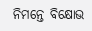ନିମନ୍ତେ ବିକ୍ଷୋଭ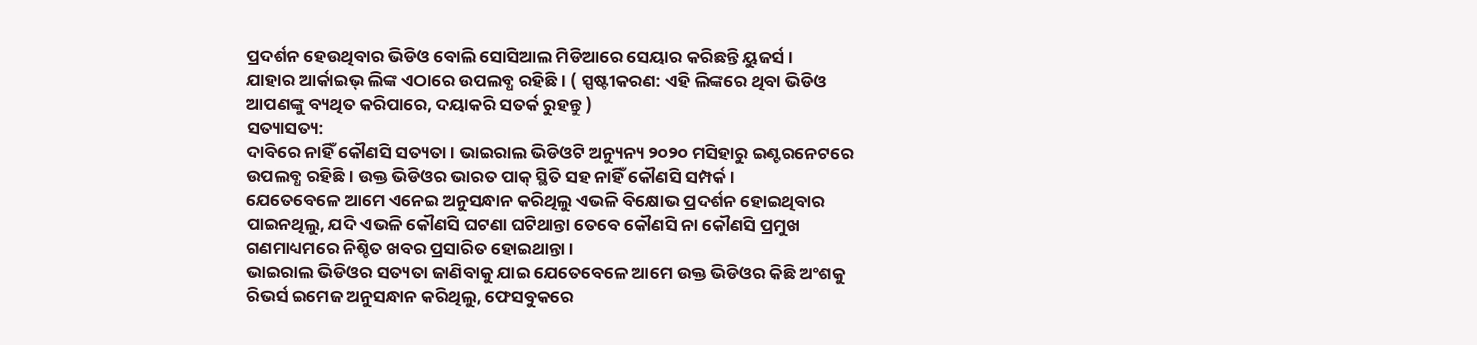ପ୍ରଦର୍ଶନ ହେଉଥିବାର ଭିଡିଓ ବୋଲି ସୋସିଆଲ ମିଡିଆରେ ସେୟାର କରିଛନ୍ତି ୟୁଜର୍ସ ।
ଯାହାର ଆର୍କାଇଭ୍ ଲିଙ୍କ ଏଠାରେ ଉପଲବ୍ଧ ରହିଛି । ( ସ୍ପଷ୍ଟୀକରଣ: ଏହି ଲିଙ୍କରେ ଥିବା ଭିଡିଓ ଆପଣଙ୍କୁ ବ୍ୟଥିତ କରିପାରେ, ଦୟାକରି ସତର୍କ ରୁହନ୍ତୁ )
ସତ୍ୟାସତ୍ୟ:
ଦାବିରେ ନାହିଁ କୌଣସି ସତ୍ୟତା । ଭାଇରାଲ ଭିଡିଓଟି ଅନ୍ୟୁନ୍ୟ ୨୦୨୦ ମସିହାରୁ ଇଣ୍ଟରନେଟରେ ଉପଲବ୍ଧ ରହିଛି । ଉକ୍ତ ଭିଡିଓର ଭାରତ ପାକ୍ ସ୍ଥିତି ସହ ନାହିଁ କୌଣସି ସମ୍ପର୍କ ।
ଯେତେବେଳେ ଆମେ ଏନେଇ ଅନୁସନ୍ଧାନ କରିଥିଲୁ ଏଭଳି ବିକ୍ଷୋଭ ପ୍ରଦର୍ଶନ ହୋଇଥିବାର ପାଇନଥିଲୁ, ଯଦି ଏଭଳି କୌଣସି ଘଟଣା ଘଟିଥାନ୍ତା ତେବେ କୌଣସି ନା କୌଣସି ପ୍ରମୁଖ ଗଣମାଧ୍ୟମରେ ନିଶ୍ଚିତ ଖବର ପ୍ରସାରିତ ହୋଇଥାନ୍ତା ।
ଭାଇରାଲ ଭିଡିଓର ସତ୍ୟତା ଜାଣିବାକୁ ଯାଇ ଯେତେବେଳେ ଆମେ ଉକ୍ତ ଭିଡିଓର କିଛି ଅଂଶକୁ ରିଭର୍ସ ଇମେଜ ଅନୁସନ୍ଧାନ କରିଥିଲୁ, ଫେସବୁକରେ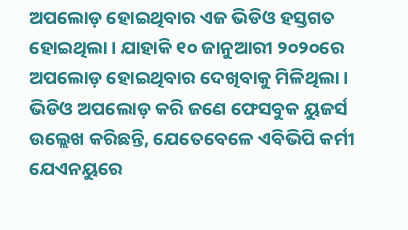ଅପଲୋଡ଼ ହୋଇଥିବାର ଏଜ ଭିଡିଓ ହସ୍ତଗତ ହୋଇଥିଲା । ଯାହାକି ୧୦ ଜାନୁଆରୀ ୨୦୨୦ରେ ଅପଲୋଡ଼ ହୋଇଥିବାର ଦେଖିବାକୁ ମିଳିଥିଲା ।
ଭିଡିଓ ଅପଲୋଡ଼ କରି ଜଣେ ଫେସବୁକ ୟୁଜର୍ସ ଉଲ୍ଲେଖ କରିଛନ୍ତି, ଯେତେବେଳେ ଏବିଭିପି କର୍ମୀ ଯେଏନୟୁରେ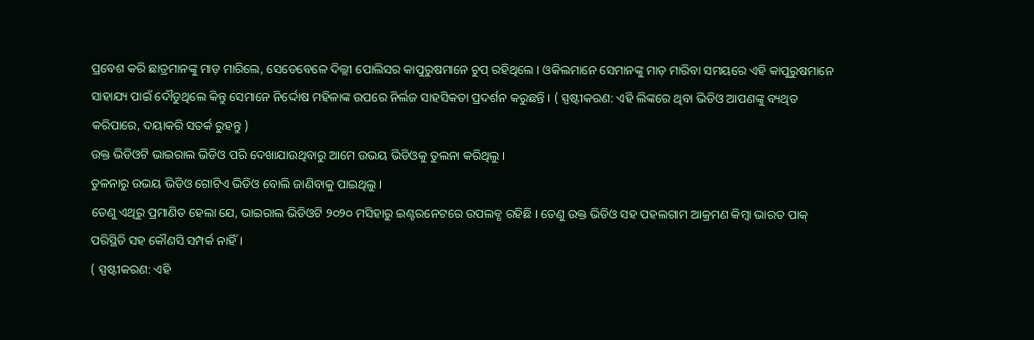ପ୍ରବେଶ କରି ଛାତ୍ରମାନଙ୍କୁ ମାଡ଼ ମାରିଲେ, ସେତେବେଳେ ଦିଲ୍ଲୀ ପୋଲିସର କାପୁରୁଷମାନେ ଚୁପ୍ ରହିଥିଲେ । ଓକିଲମାନେ ସେମାନଙ୍କୁ ମାଡ଼ ମାରିବା ସମୟରେ ଏହି କାପୁରୁଷମାନେ ସାହାଯ୍ୟ ପାଇଁ ଦୌଡୁଥିଲେ କିନ୍ତୁ ସେମାନେ ନିର୍ଦ୍ଦୋଷ ମହିଳାଙ୍କ ଉପରେ ନିର୍ଲଜ ସାହସିକତା ପ୍ରଦର୍ଶନ କରୁଛନ୍ତି । ( ସ୍ପଷ୍ଟୀକରଣ: ଏହି ଲିଙ୍କରେ ଥିବା ଭିଡିଓ ଆପଣଙ୍କୁ ବ୍ୟଥିତ କରିପାରେ, ଦୟାକରି ସତର୍କ ରୁହନ୍ତୁ )
ଉକ୍ତ ଭିଡିଓଟି ଭାଇରାଲ ଭିଡିଓ ପରି ଦେଖାଯାଉଥିବାରୁ ଆମେ ଉଭୟ ଭିଡିଓକୁ ତୁଲନା କରିଥିଲୁ ।
ତୁଳନାରୁ ଉଭୟ ଭିଡିଓ ଗୋଟିଏ ଭିଡିଓ ବୋଲି ଜାଣିବାକୁ ପାଇଥିଲୁ ।
ତେଣୁ ଏଥିରୁ ପ୍ରମାଣିତ ହେଲା ଯେ, ଭାଇରାଲ ଭିଡିଓଟି ୨୦୨୦ ମସିହାରୁ ଇଣ୍ଟରନେଟରେ ଉପଲବ୍ଧ ରହିଛି I ତେଣୁ ଉକ୍ତ ଭିଡିଓ ସହ ପହଲଗାମ ଆକ୍ରମଣ କିମ୍ବା ଭାରତ ପାକ୍ ପରିସ୍ଥିତି ସହ କୌଣସି ସମ୍ପର୍କ ନାହିଁ ।
( ସ୍ପଷ୍ଟୀକରଣ: ଏହି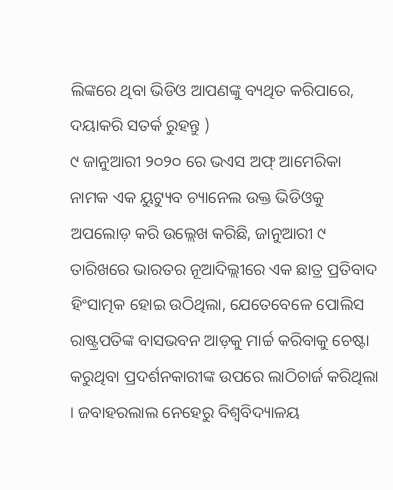ଲିଙ୍କରେ ଥିବା ଭିଡିଓ ଆପଣଙ୍କୁ ବ୍ୟଥିତ କରିପାରେ, ଦୟାକରି ସତର୍କ ରୁହନ୍ତୁ )
୯ ଜାନୁଆରୀ ୨୦୨୦ ରେ ଭଏସ ଅଫ୍ ଆମେରିକା ନାମକ ଏକ ୟୁଟ୍ୟୁବ ଚ୍ୟାନେଲ ଉକ୍ତ ଭିଡିଓକୁ ଅପଲୋଡ଼ କରି ଉଲ୍ଲେଖ କରିଛି, ଜାନୁଆରୀ ୯ ତାରିଖରେ ଭାରତର ନୂଆଦିଲ୍ଲୀରେ ଏକ ଛାତ୍ର ପ୍ରତିବାଦ ହିଂସାତ୍ମକ ହୋଇ ଉଠିଥିଲା, ଯେତେବେଳେ ପୋଲିସ ରାଷ୍ଟ୍ରପତିଙ୍କ ବାସଭବନ ଆଡ଼କୁ ମାର୍ଚ୍ଚ କରିବାକୁ ଚେଷ୍ଟା କରୁଥିବା ପ୍ରଦର୍ଶନକାରୀଙ୍କ ଉପରେ ଲାଠିଚାର୍ଜ କରିଥିଲା । ଜବାହରଲାଲ ନେହେରୁ ବିଶ୍ୱବିଦ୍ୟାଳୟ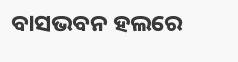ବାସଭବନ ହଲରେ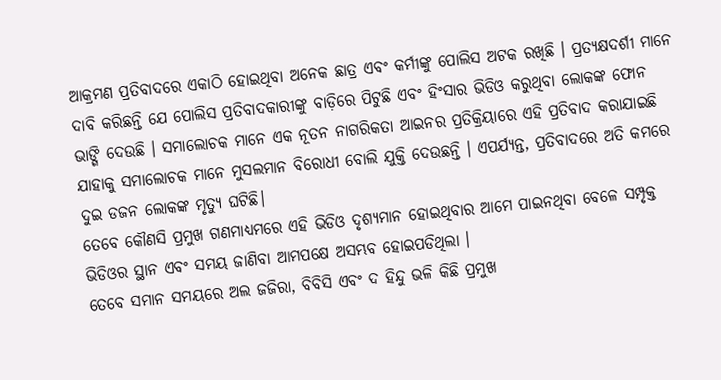ଆକ୍ରମଣ ପ୍ରତିବାଦରେ ଏକାଠି ହୋଇଥିବା ଅନେକ ଛାତ୍ର ଏବଂ କର୍ମୀଙ୍କୁ ପୋଲିସ ଅଟକ ରଖିଛି । ପ୍ରତ୍ୟକ୍ଷଦର୍ଶୀ ମାନେ ଦାବି କରିଛନ୍ତି ଯେ ପୋଲିସ ପ୍ରତିବାଦକାରୀଙ୍କୁ ବାଡ଼ିରେ ପିଟୁଛି ଏବଂ ହିଂସାର ଭିଡିଓ କରୁଥିବା ଲୋକଙ୍କ ଫୋନ ଭାଙ୍ଗି ଦେଉଛି । ସମାଲୋଚକ ମାନେ ଏକ ନୂତନ ନାଗରିକତା ଆଇନର ପ୍ରତିକ୍ରିୟାରେ ଏହି ପ୍ରତିବାଦ କରାଯାଇଛି ଯାହାକୁ ସମାଲୋଚକ ମାନେ ମୁସଲମାନ ବିରୋଧୀ ବୋଲି ଯୁକ୍ତି ଦେଉଛନ୍ତି । ଏପର୍ଯ୍ୟନ୍ତ, ପ୍ରତିବାଦରେ ଅତି କମରେ ଦୁଇ ଡଜନ ଲୋକଙ୍କ ମୃତ୍ୟୁ ଘଟିଛି।
ତେବେ କୌଣସି ପ୍ରମୁଖ ଗଣମାଧ୍ୟମରେ ଏହି ଭିଡିଓ ଦୃଶ୍ୟମାନ ହୋଇଥିବାର ଆମେ ପାଇନଥିବା ବେଳେ ସମ୍ପୃକ୍ତ ଭିଡିଓର ସ୍ଥାନ ଏବଂ ସମୟ ଜାଣିବା ଆମପକ୍ଷେ ଅସମ୍ଭବ ହୋଇପଡିଥିଲା ।
ତେବେ ସମାନ ସମୟରେ ଅଲ ଜଜିରା, ବିବିସି ଏବଂ ଦ ହିନ୍ଦୁ ଭଳି କିଛି ପ୍ରମୁଖ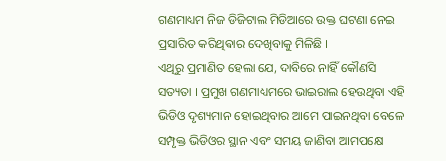ଗଣମାଧ୍ୟମ ନିଜ ଡିଜିଟାଲ ମିଡିଆରେ ଉକ୍ତ ଘଟଣା ନେଇ ପ୍ରସାରିତ କରିଥିଵାର ଦେଖିବାକୁ ମିଳିଛି ।
ଏଥିରୁ ପ୍ରମାଣିତ ହେଲା ଯେ, ଦାବିରେ ନାହିଁ କୌଣସି ସତ୍ୟତା । ପ୍ରମୁଖ ଗଣମାଧ୍ୟମରେ ଭାଇରାଲ ହେଉଥିବା ଏହି ଭିଡିଓ ଦୃଶ୍ୟମାନ ହୋଇଥିବାର ଆମେ ପାଇନଥିବା ବେଳେ ସମ୍ପୃକ୍ତ ଭିଡିଓର ସ୍ଥାନ ଏବଂ ସମୟ ଜାଣିବା ଆମପକ୍ଷେ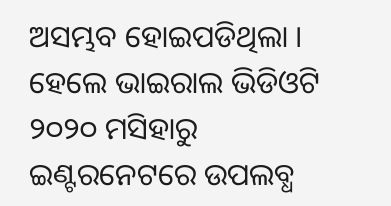ଅସମ୍ଭବ ହୋଇପଡିଥିଲା । ହେଲେ ଭାଇରାଲ ଭିଡିଓଟି ୨୦୨୦ ମସିହାରୁ ଇଣ୍ଟରନେଟରେ ଉପଲବ୍ଧ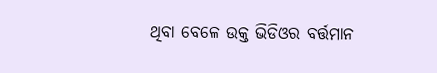ଥିବା ବେଳେ ଉକ୍ତ ଭିଡିଓର ବର୍ତ୍ତମାନ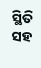ସ୍ଥିତି ସହ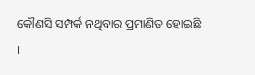କୌଣସି ସମ୍ପର୍କ ନଥିବାର ପ୍ରମାଣିତ ହୋଇଛି ।